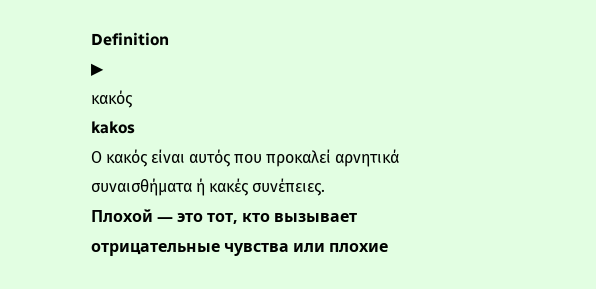Definition
▶
κακός
kakos
Ο κακός είναι αυτός που προκαλεί αρνητικά συναισθήματα ή κακές συνέπειες.
Плохой — это тот, кто вызывает отрицательные чувства или плохие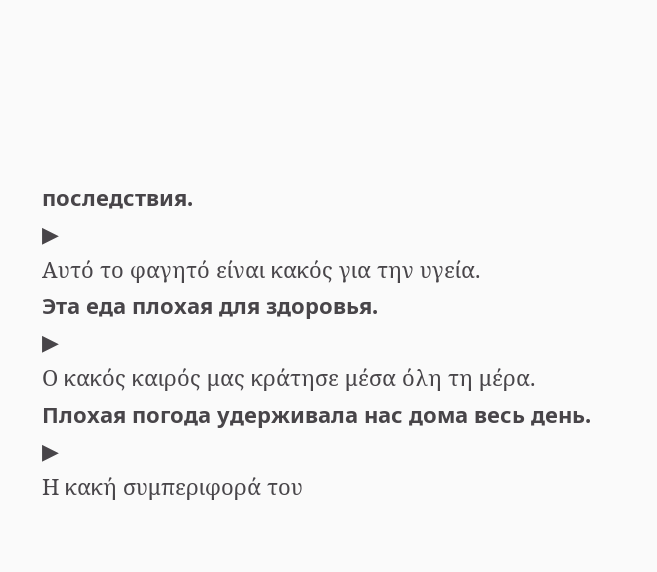последствия.
▶
Αυτό το φαγητό είναι κακός για την υγεία.
Эта еда плохая для здоровья.
▶
Ο κακός καιρός μας κράτησε μέσα όλη τη μέρα.
Плохая погода удерживала нас дома весь день.
▶
Η κακή συμπεριφορά του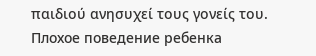παιδιού ανησυχεί τους γονείς του.
Плохое поведение ребенка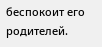беспокоит его родителей.